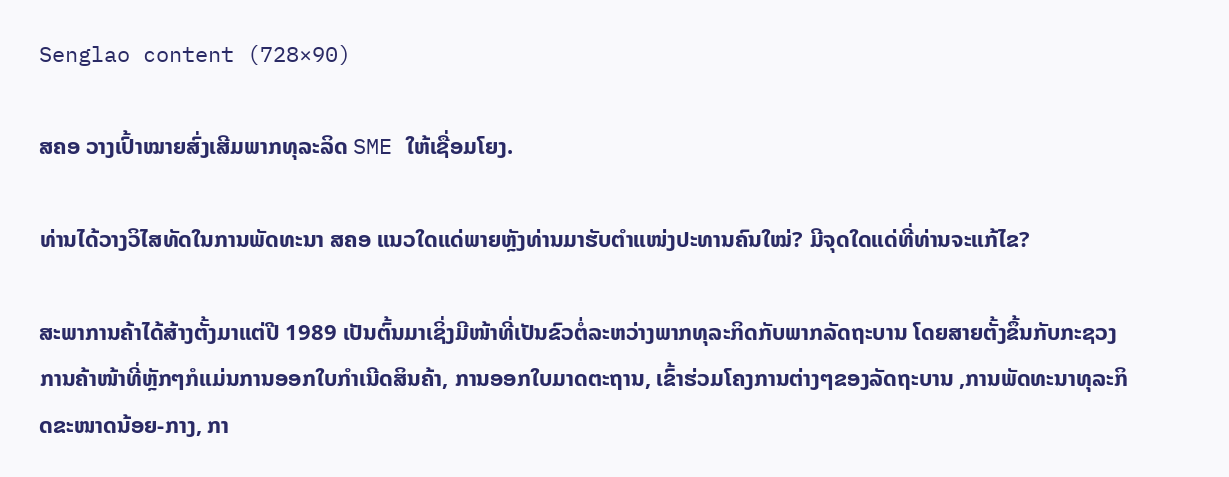Senglao content (728×90)

ສຄອ ວາງເປົ້າໝາຍສົ່ງເສີມພາກທຸລະລິດ SME ໃຫ້ເຊື່ອມໂຍງ.

ທ່ານໄດ້ວາງວິໄສທັດໃນການພັດທະນາ ສຄອ ແນວໃດແດ່ພາຍຫຼັງທ່ານມາຮັບຕຳແໜ່ງປະທານຄົນໃໝ່? ມີຈຸດໃດແດ່ທີ່ທ່ານຈະແກ້ໄຂ?

ສະພາການຄ້າໄດ້ສ້າງຕັ້ງມາແຕ່ປີ 1989 ເປັນຕົ້ນມາເຊິ່ງມີໜ້າທີ່ເປັນຂົວຕໍ່ລະຫວ່າງພາກທຸລະກິດກັບພາກລັດຖະບານ ໂດຍສາຍຕັ້ງຂຶ້ນກັບກະຊວງການຄ້າໜ້າທີ່ຫຼັກໆກໍແມ່ນການອອກໃບກໍາເນີດສິນຄ້າ, ການອອກໃບມາດຕະຖານ, ເຂົ້າຮ່ວມໂຄງການຕ່າງໆຂອງລັດຖະບານ ,ການພັດທະນາທຸລະກິດຂະໜາດນ້ອຍ-ກາງ, ກາ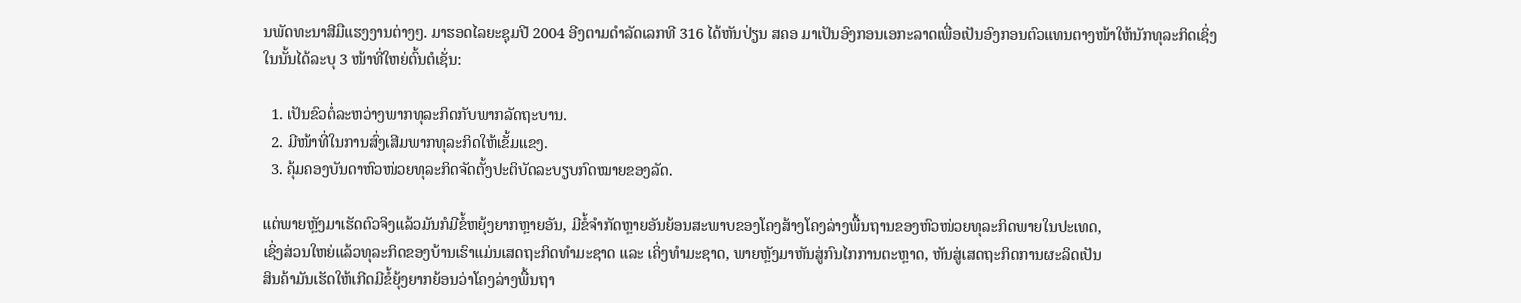ນພັດທະນາສີມືແຮງງານຕ່າງໆ. ມາຮອດໄລຍະຊຸມປີ 2004 ອີງຕາມດໍາລັດເລກທີ 316 ໄດ້ຫັນປ່ຽນ ສຄອ ມາເປັນອົງກອນເອກະລາດເພື່ອເປັນອົງກອນຕົວແທນຕາງໜ້າໃຫ້ນັກທຸລະກິດເຊິ່ງໃນນັ້ນໄດ້ລະບຸ 3 ໜ້າທີ່ໃຫຍ່ຕົ້ນຕໍເຊັ່ນ:

  1. ເປັນຂົວຕໍ່ລະຫວ່າງພາກທຸລະກິດກັບພາກລັດຖະບານ.
  2. ມີໜ້າທີ່ໃນການສົ່ງເສີມພາກທຸລະກິດໃຫ້ເຂັ້ມແຂງ.
  3. ຄຸ້ມຄອງບັນດາຫົວໜ່ວຍທຸລະກິດຈັດຕັ້ງປະຕິບັດລະບຽບກົດໝາຍຂອງລັດ.

ແຕ່ພາຍຫຼັງມາເຮັດຕົວຈິງແລ້ວມັນກໍມີຂໍ້ຫຍຸ້ງຍາກຫຼາຍອັນ, ມີຂໍ້ຈໍາກັດຫຼາຍອັນຍ້ອນສະພາບຂອງໂຄງສ້າງໂຄງລ່າງພື້ນຖານຂອງຫົວໜ່ວຍທຸລະກິດພາຍໃນປະເທດ,
ເຊິ່ງສ່ວນໃຫຍ່ແລ້ວທຸລະກິດຂອງບ້ານເຮົາແມ່ນເສດຖະກິດທໍາມະຊາດ ແລະ ເຄິ່ງທໍາມະຊາດ, ພາຍຫຼັງມາຫັນສູ່ກົນໄກການຕະຫຼາດ, ຫັນສູ່ເສດຖະກິດການຜະລິດເປັນ
ສິນຄ້າມັນເຮັດໃຫ້ເກີດມີຂໍ້ຍຸ້ງຍາກຍ້ອນວ່າໂຄງລ່າງພື້ນຖາ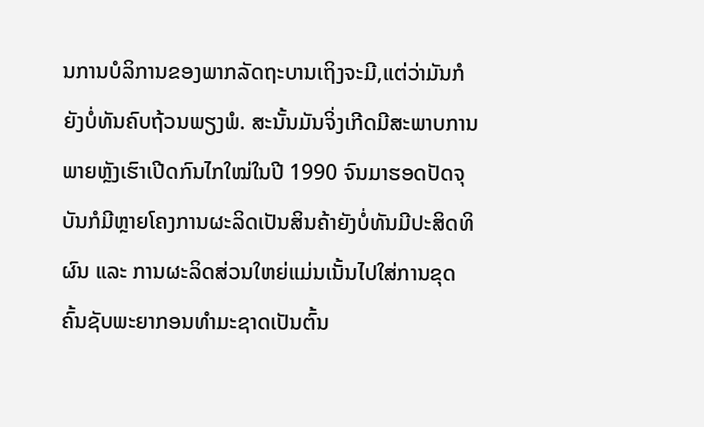ນການບໍລິການຂອງພາກລັດຖະບານເຖິງຈະມີ,ແຕ່ວ່າມັນກໍຍັງບໍ່ທັນຄົບຖ້ວນພຽງພໍ. ສະນັ້ນມັນຈິ່ງເກີດມີສະພາບການພາຍຫຼັງເຮົາເປີດກົນໄກໃໝ່ໃນປີ 1990 ຈົນມາຮອດປັດຈຸບັນກໍມີຫຼາຍໂຄງການຜະລິດເປັນສິນຄ້າຍັງບໍ່ທັນມີປະສິດທິຜົນ ແລະ ການຜະລິດສ່ວນໃຫຍ່ແມ່ນເນັ້ນໄປໃສ່ການຂຸດຄົ້ນຊັບພະຍາກອນທໍາມະຊາດເປັນຕົ້ນ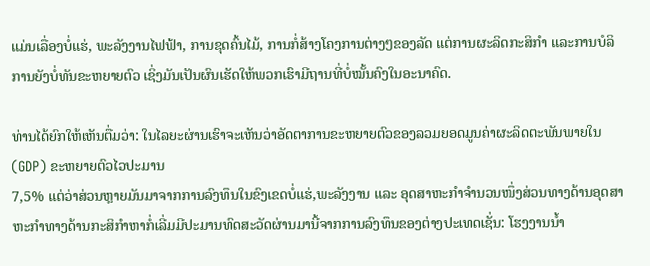ແມ່ນເລື່ອງບໍ່ແຮ່, ພະລັງງານໄຟຟ້າ, ການຂຸດຄົ້ນໄມ້, ການກໍ່ສ້າງໂຄງການຕ່າງໆຂອງລັດ ແຕ່ການຜະລິດກະສິກໍາ ແລະການບໍລິການຍັງບໍ່ທັນຂະຫຍາຍຕົວ ເຊິ່ງມັນເປັນຜົນເຮັດໃຫ້ພວກເຮົາມີຖານທີ່ບໍ່ໝັ້ນຄົງໃນອະນາຄົດ.

ທ່ານໄດ້ຍົກໃຫ້ເຫັນຕື່ມວ່າ: ໃນໄລຍະຜ່ານເຮົາຈະເຫັນວ່າອັດຕາການຂະຫຍາຍຕົວຂອງລວມຍອດມູນຄ່າຜະລິດຕະພັນພາຍໃນ (GDP) ຂະຫຍາຍຕົວໄວປະມານ
7,5% ແຕ່ວ່າສ່ວນຫຼາຍມັນມາຈາກການລົງທຶນໃນຂົງເຂດບໍ່ແຮ່,ພະລັງງານ ແລະ ອຸດສາຫະກໍາຈໍານວນໜຶ່ງສ່ວນທາງດ້ານອຸດສາຫະກໍາທາງດ້ານກະສິກໍາຫາກໍ່ເລີ່ມມີປະມານທົດສະວັດຜ່ານມານີ້ຈາກການລົງທຶນຂອງຕ່າງປະເທດເຊັ່ນ: ໂຮງງານນໍ້າ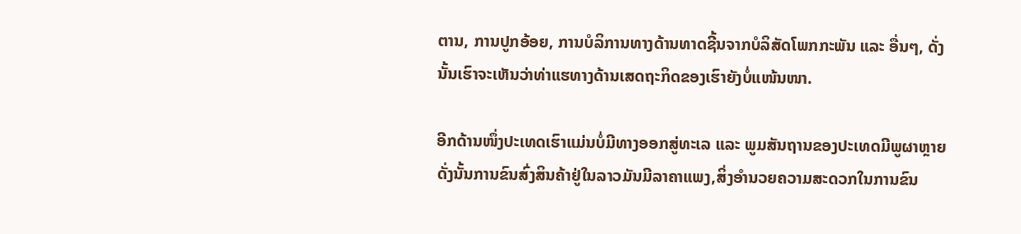ຕານ, ການປູກອ້ອຍ, ການບໍລິການທາງດ້ານທາດຊີ້ນຈາກບໍລິສັດໂພກກະພັນ ແລະ ອື່ນໆ, ດັ່ງນັ້ນເຮົາຈະເຫັນວ່າທ່າແຮທາງດ້ານເສດຖະກິດຂອງເຮົາຍັງບໍ່ແໜ້ນໜາ.

ອີກດ້ານໜຶ່ງປະເທດເຮົາແມ່ນບໍ່ມີທາງອອກສູ່ທະເລ ແລະ ພູມສັນຖານຂອງປະເທດມີພູຜາຫຼາຍດັ່ງນັ້ນການຂົນສົ່ງສິນຄ້າຢູ່ໃນລາວມັນມີລາຄາແພງ,ສິ່ງອໍານວຍຄວາມສະດວກໃນການຂົນ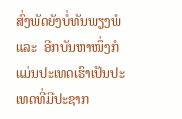ສົ່ງພັດຍັງບໍ່ທັນພຽງພໍ ແລະ  ອີກບັນຫາໜຶ່ງກໍແມ່ນປະເທດເຮົາເປັນປະເທດທີ່ມີປະຊາກ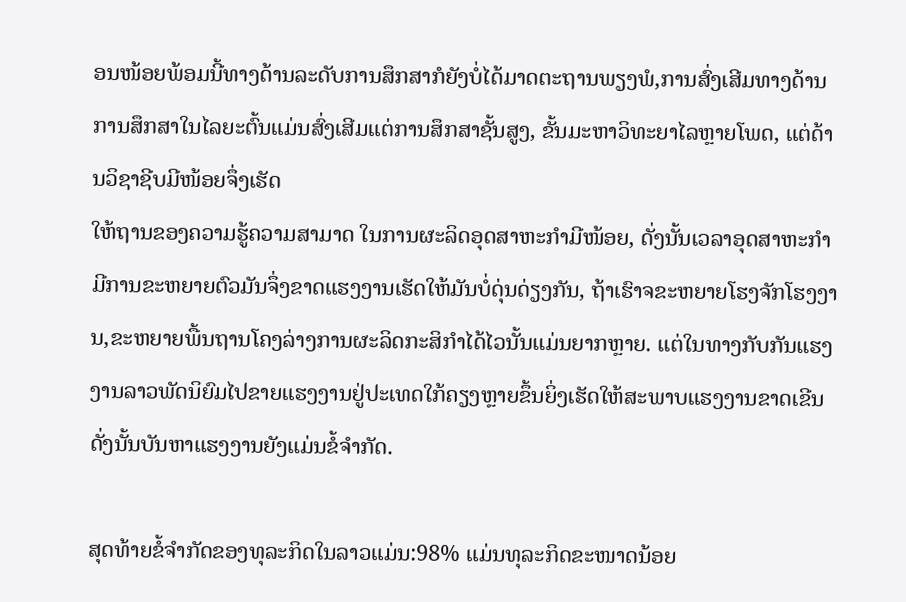ອນໜ້ອຍພ້ອມນີ້ທາງດ້ານລະດັບການສຶກສາກໍຍັງບໍ່ໄດ້ມາດຕະຖານພຽງພໍ,ການສົ່ງເສີມທາງດ້ານການສຶກສາໃນໄລຍະຕົ້ນແມ່ນສົ່ງເສີມແຕ່ການສຶກສາຊັ້ນສູງ, ຂັ້ນມະຫາວິທະຍາໄລຫຼາຍໂພດ, ແຕ່ດ້ານວິຊາຊີບມີໜ້ອຍຈຶ່ງເຮັດ
ໃຫ້ຖານຂອງຄວາມຮູ້ຄວາມສາມາດ ໃນການຜະລິດອຸດສາຫະກໍາມີໜ້ອຍ, ດັ່ງນັ້ນເວລາອຸດສາຫະກໍາມີການຂະຫຍາຍຕົວມັນຈຶ່ງຂາດແຮງງານເຮັດໃຫ້ມັນບໍ່ດຸ່ນດ່ຽງກັນ, ຖ້າເຮົາຈຂະຫຍາຍໂຮງຈັກໂຮງງານ,ຂະຫຍາຍພື້ນຖານໂຄງລ່າງການຜະລິດກະສິກໍາໄດ້ໄວນັ້ນແມ່ນຍາກຫຼາຍ. ແຕ່ໃນທາງກັບກັນແຮງງານລາວພັດນິຍົມໄປຂາຍແຮງງານຢູ່ປະເທດໃກ້ຄຽງຫຼາຍຂຶ້ນຍິ່ງເຮັດໃຫ້ສະພາບແຮງງານຂາດເຂີນດັ່ງນັ້ນບັນຫາແຮງງານຍັງແມ່ນຂໍ້ຈໍາກັດ.

ສຸດທ້າຍຂໍ້ຈໍາກັດຂອງທຸລະກິດໃນລາວແມ່ນ:98% ແມ່ນທຸລະກິດຂະໜາດນ້ອຍ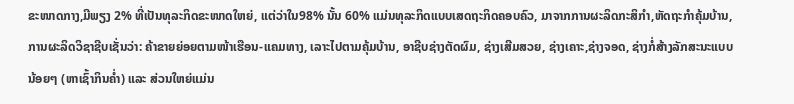ຂະໜາດກາງ,ມີພຽງ 2% ທີ່ເປັນທຸລະກິດຂະໜາດໃຫຍ່, ແຕ່ວ່າໃນ98% ນັ້ນ 60% ແມ່ນທຸລະກິດແບບເສດຖະກິດຄອບຄົວ, ມາຈາກການຜະລິດກະສິກໍາ,ຫັດຖະກໍາຄຸ້ມບ້ານ, ການຜະລິດວິຊາຊີບເຊັ່ນວ່າ: ຄ້າຂາຍຍ່ອຍຕາມໜ້າເຮືອນ-ແຄມທາງ, ເລາະໄປຕາມຄຸ້ມບ້ານ, ອາຊີບຊ່າງຕັດຜົມ, ຊ່າງເສີມສວຍ, ຊ່າງເຄາະ,ຊ່າງຈອດ, ຊ່າງກໍ່ສ້າງລັກສະນະແບບນ້ອຍໆ (ຫາເຊົ້າກິນຄໍ່າ) ແລະ ສ່ວນໃຫຍ່ແມ່ນ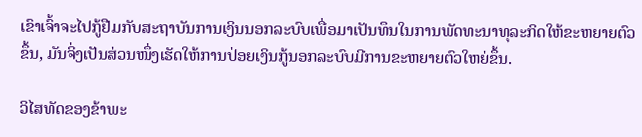ເຂົາເຈົ້າຈະໄປກູ້ຢືມກັບສະຖາບັນການເງິນນອກລະບົບເພື່ອມາເປັນທຶນໃນການພັດທະນາທຸລະກິດໃຫ້ຂະຫຍາຍຕົວຂຶ້ນ, ມັນຈິ່ງເປັນສ່ວນໜຶ່ງເຮັດໃຫ້ການປ່ອຍເງິນກູ້ນອກລະບົບມີການຂະຫຍາຍຕົວໃຫຍ່ຂຶ້ນ.

ວິໄສທັດຂອງຂ້າພະ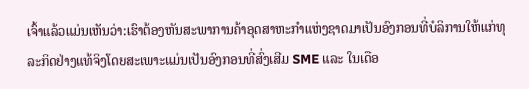ເຈົ້າແລ້ວແມ່ນເຫັນວ່າ:ເຮົາຕ້ອງຫັນສະພາການຄ້າອຸດສາຫະກໍາແຫ່ງຊາດມາເປັນອົງກອນທີ່ບໍລິການໃຫ້ແກ່ທຸລະກິດຢ່າງແທ້ຈິງໂດຍສະເພາະແມ່ນເປັນອົງກອນທີ່ສົ່ງເສີມ SME ແລະ ໃນເດືອ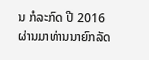ນ ກໍລະກົດ ປີ 2016 ຜ່ານມາທ່ານນາຍົກລັດ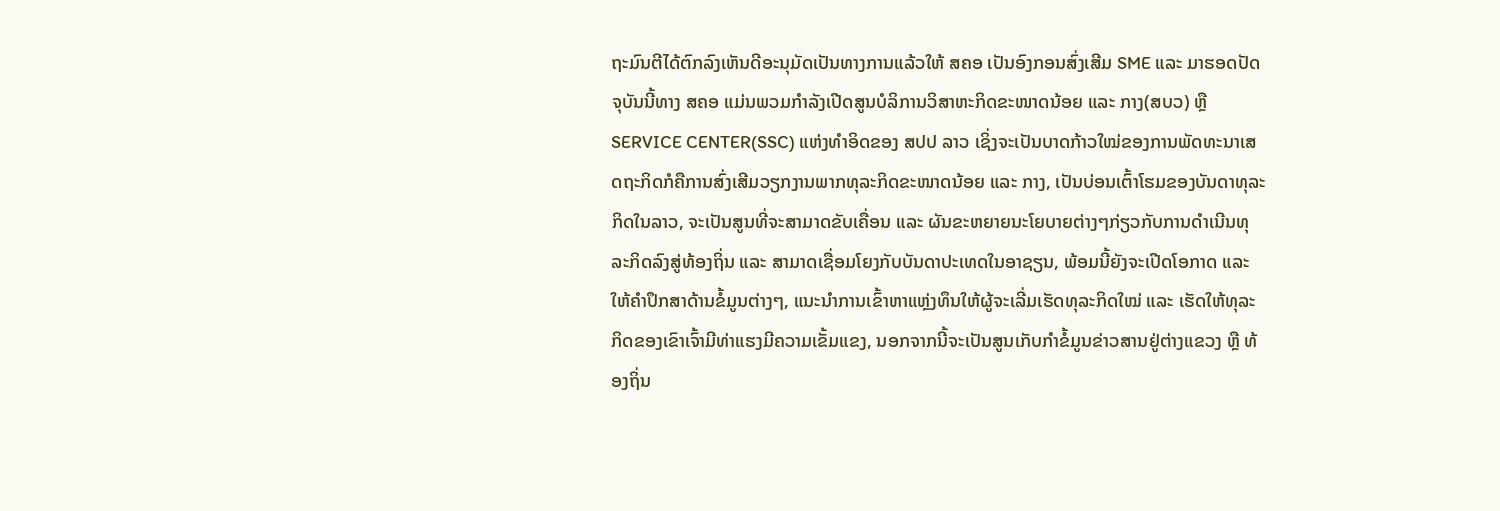ຖະມົນຕີໄດ້ຕົກລົງເຫັນດີອະນຸມັດເປັນທາງການແລ້ວໃຫ້ ສຄອ ເປັນອົງກອນສົ່ງເສີມ SME ແລະ ມາຮອດປັດຈຸບັນນີ້ທາງ ສຄອ ແມ່ນພວມກໍາລັງເປີດສູນບໍລິການວິສາຫະກິດຂະໜາດນ້ອຍ ແລະ ກາງ(ສບວ) ຫຼື SERVICE CENTER(SSC) ແຫ່ງທຳອິດຂອງ ສປປ ລາວ ເຊິ່ງຈະເປັນບາດກ້າວໃໝ່ຂອງການພັດທະນາເສດຖະກິດກໍຄືການສົ່ງເສີມວຽກງານພາກທຸລະກິດຂະໜາດນ້ອຍ ແລະ ກາງ, ເປັນບ່ອນເຕົ້າໂຮມຂອງບັນດາທຸລະກິດໃນລາວ, ຈະເປັນສູນທີ່ຈະສາມາດຂັບເຄື່ອນ ແລະ ຜັນຂະຫຍາຍນະໂຍບາຍຕ່າງໆກ່ຽວກັບການດຳເນີນທຸລະກິດລົງສູ່ທ້ອງຖິ່ນ ແລະ ສາມາດເຊື່ອມໂຍງກັບບັນດາປະເທດໃນອາຊຽນ, ພ້ອມນີ້ຍັງຈະເປີດໂອກາດ ແລະ ໃຫ້ຄໍາປຶກສາດ້ານຂໍ້ມູນຕ່າງໆ, ແນະນໍາການເຂົ້າຫາແຫຼ່ງທຶນໃຫ້ຜູ້ຈະເລີ່ມເຮັດທຸລະກິດໃໝ່ ແລະ ເຮັດໃຫ້ທຸລະກິດຂອງເຂົາເຈົ້າມີທ່າແຮງມີຄວາມເຂັ້ມແຂງ, ນອກຈາກນີ້ຈະເປັນສູນເກັບກໍາຂໍ້ມູນຂ່າວສານຢູ່ຕ່າງແຂວງ ຫຼື ທ້ອງຖິ່ນ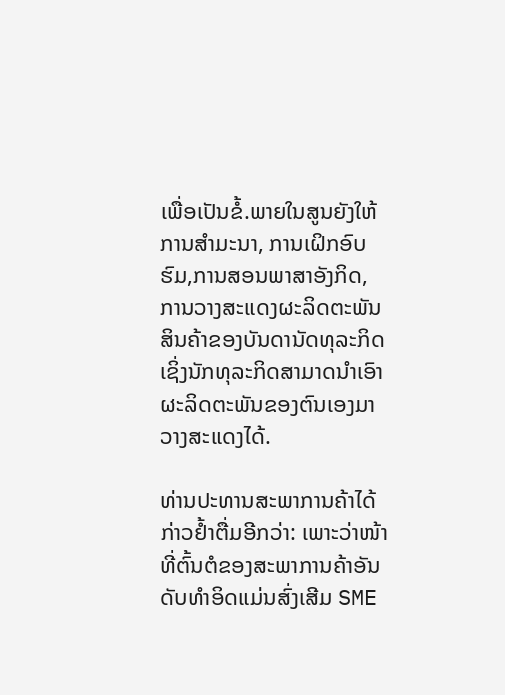ເພື່ອເປັນຂໍ້.ພາຍໃນສູນຍັງໃຫ້ການສຳມະນາ, ການເຝິກອົບຮົມ,ການສອນພາສາອັງກິດ, ການວາງສະແດງຜະລິດຕະພັນສິນຄ້າຂອງບັນດານັດທຸລະກິດເຊິ່ງນັກທຸລະກິດສາມາດນຳເອົາຜະລິດຕະພັນຂອງຕົນເອງມາວາງສະແດງໄດ້.

ທ່ານປະທານສະພາການຄ້າໄດ້ກ່າວຢໍ້າຕື່ມອີກວ່າ: ເພາະວ່າໜ້າທີ່ຕົ້ນຕໍຂອງສະພາການຄ້າອັນດັບທໍາອິດແມ່ນສົ່ງເສີມ SME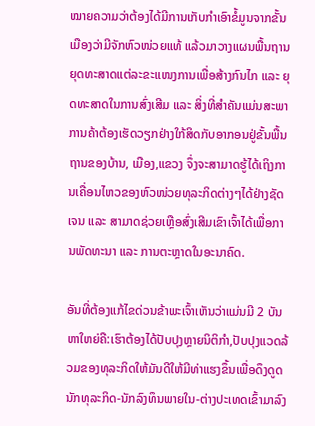ໝາຍຄວາມວ່າຕ້ອງໄດ້ມີການເກັບກໍາເອົາຂໍ້ມູນຈາກຂັ້ນເມືອງວ່າມີຈັກຫົວໜ່ວຍແທ້ ແລ້ວມາວາງແຜນພື້ນຖານຍຸດທະສາດແຕ່ລະຂະແໜງການເພື່ອສ້າງກົນໄກ ແລະ ຍຸດທະສາດໃນການສົ່ງເສີມ ແລະ ສິ່ງທີ່ສໍາຄັນແມ່ນສະພາການຄ້າຕ້ອງເຮັດວຽກຢ່າງໃກ້ສິດກັບອາກອນຢູ່ຂັ້ນພື້ນຖານຂອງບ້ານ, ເມືອງ,ແຂວງ ຈຶ່ງຈະສາມາດຮູ້ໄດ້ເຖິງການເຄື່ອນໄຫວຂອງຫົວໜ່ວຍທຸລະກິດຕ່າງໆໄດ້ຢ່າງຊັດເຈນ ແລະ ສາມາດຊ່ວຍເຫຼືອສົ່ງເສີມເຂົາເຈົ້າໄດ້ເພື່ອການພັດທະນາ ແລະ ການຕະຫຼາດໃນອະນາຄົດ.

ອັນທີ່ຕ້ອງແກ້ໄຂດ່ວນຂ້າພະເຈົ້າເຫັນວ່າແມ່ນມີ 2 ບັນຫາໃຫຍ່ຄື:ເຮົາຕ້ອງໄດ້ປັບປຸງຫຼາຍນິຕິກໍາ,ປັບປຸງແວດລ້ວມຂອງທຸລະກິດໃຫ້ມັນດີໃຫ້ມີທ່າແຮງຂຶ້ນເພື່ອດຶງດູດນັກທຸລະກິດ-ນັກລົງທຶນພາຍໃນ-ຕ່າງປະເທດເຂົ້າມາລົງ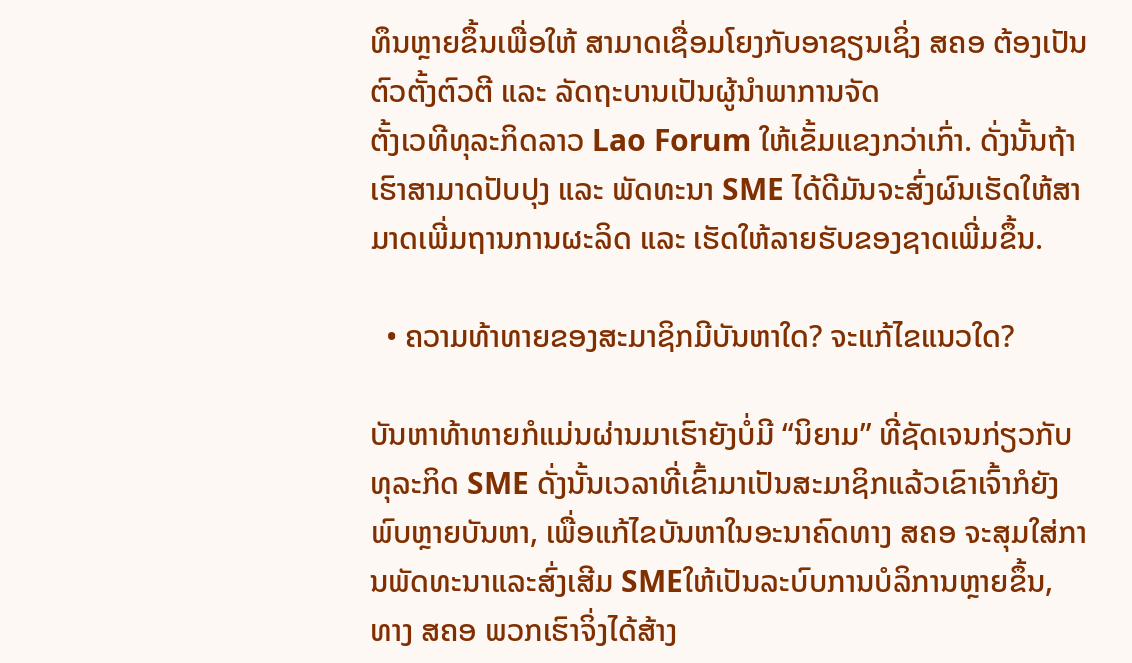ທຶນຫຼາຍຂຶ້ນເພື່ອໃຫ້ ສາມາດເຊື່ອມໂຍງກັບອາຊຽນເຊິ່ງ ສຄອ ຕ້ອງເປັນຕົວຕັ້ງຕົວຕີ ແລະ ລັດຖະບານເປັນຜູ້ນໍາພາການຈັດ
ຕັ້ງເວທີທຸລະກິດລາວ Lao Forum ໃຫ້ເຂັ້ມແຂງກວ່າເກົ່າ. ດັ່ງນັ້ນຖ້າເຮົາສາມາດປັບປຸງ ແລະ ພັດທະນາ SME ໄດ້ດີມັນຈະສົ່ງຜົນເຮັດໃຫ້ສາມາດເພີ່ມຖານການຜະລິດ ແລະ ເຮັດໃຫ້ລາຍຮັບຂອງຊາດເພີ່ມຂຶ້ນ.

  • ຄວາມທ້າທາຍຂອງສະມາຊິກມີບັນຫາໃດ? ຈະແກ້ໄຂແນວໃດ?

ບັນຫາທ້າທາຍກໍແມ່ນຜ່ານມາເຮົາຍັງບໍ່ມີ “ນິຍາມ” ທີ່ຊັດເຈນກ່ຽວກັບທຸລະກິດ SME ດັ່ງນັ້ນເວລາທີ່ເຂົ້າມາເປັນສະມາຊິກແລ້ວເຂົາເຈົ້າກໍຍັງພົບຫຼາຍບັນຫາ, ເພື່ອແກ້ໄຂບັນຫາໃນອະນາຄົດທາງ ສຄອ ຈະສຸມໃສ່ການພັດທະນາແລະສົ່ງເສີມ SMEໃຫ້ເປັນລະບົບການບໍລິການຫຼາຍຂຶ້ນ, ທາງ ສຄອ ພວກເຮົາຈິ່ງໄດ້ສ້າງ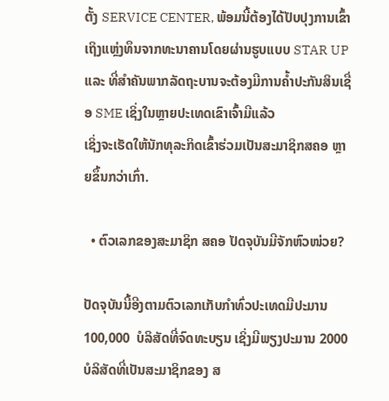ຕັ້ງ SERVICE CENTER, ພ້ອມນີ້ຕ້ອງໄດ້ປັບປຸງການເຂົ້າເຖິງແຫຼ່ງທຶນຈາກທະນາຄານໂດຍຜ່ານຮູບແບບ STAR UP ແລະ ທີ່ສໍາຄັນພາກລັດຖະບານຈະຕ້ອງມີການຄໍ້າປະກັນສິນເຊື່ອ SME ເຊິ່ງໃນຫຼາຍປະເທດເຂົາເຈົ້າມີແລ້ວ
ເຊິ່ງຈະເຮັດໃຫ້ນັກທຸລະກິດເຂົ້າຮ່ວມເປັນສະມາຊິກສຄອ ຫຼາຍຂຶ້ນກວ່າເກົ່າ.

  • ຕົວເລກຂອງສະມາຊິກ ສຄອ ປັດຈຸບັນມີຈັກຫົວໜ່ວຍ?

ປັດຈຸບັນນີ້ອີງຕາມຕົວເລກເກັບກໍາທົ່ວປະເທດມີປະມານ  100,000  ບໍລິສັດທີ່ຈົດທະບຽນ ເຊິ່ງມີພຽງປະມານ 2000 ບໍລິສັດທີ່ເປັນສະມາຊິກຂອງ ສ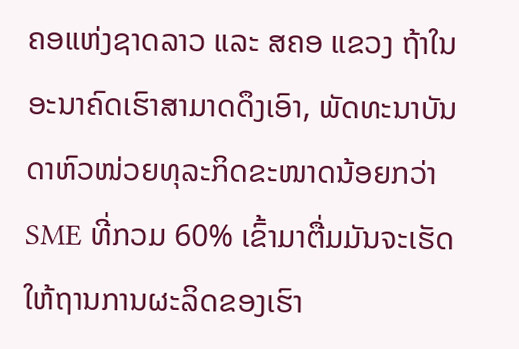ຄອແຫ່ງຊາດລາວ ແລະ ສຄອ ແຂວງ ຖ້າໃນອະນາຄົດເຮົາສາມາດດຶງເອົາ, ພັດທະນາບັນດາຫົວໜ່ວຍທຸລະກິດຂະໜາດນ້ອຍກວ່າ SME ທີ່ກວມ 60% ເຂົ້າມາຕື່ມມັນຈະເຮັດໃຫ້ຖານການຜະລິດຂອງເຮົາ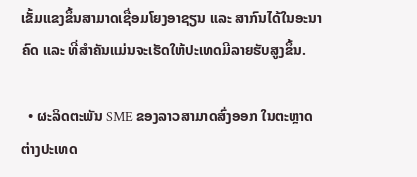ເຂັ້ມແຂງຂຶ້ນສາມາດເຊື່ອມໂຍງອາຊຽນ ແລະ ສາກົນໄດ້ໃນອະນາຄົດ ແລະ ທີ່ສໍາຄັນແມ່ນຈະເຮັດໃຫ້ປະເທດມີລາຍຮັບສູງຂຶ້ນ.

  • ຜະລິດຕະພັນ SME ຂອງລາວສາມາດສົ່ງອອກ ໃນຕະຫຼາດຕ່າງປະເທດ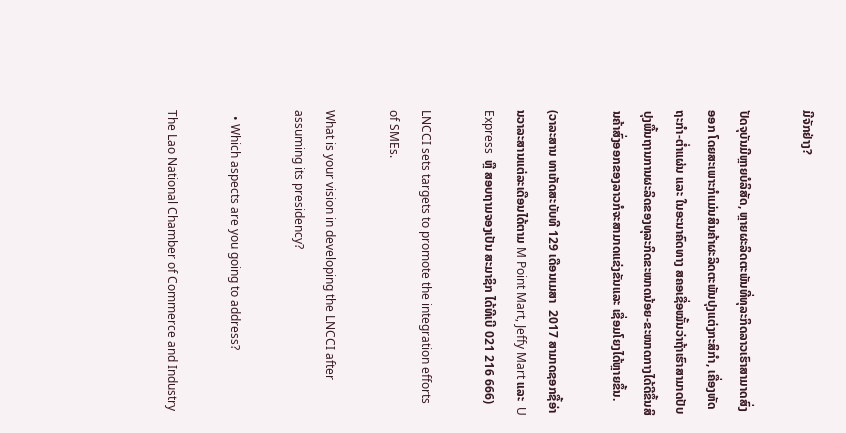ມີຈັກຢ່າງ?

ປັດຈຸບັນມີຫຼາຍບໍລິສັດ, ຫຼາຍຜະລິດຕະພັນທີ່ທຸລະກິດລາວເຮົາສາມາດສົ່ງອອກ ໂດຍສະເພາະກໍແມ່ນສິນຄ້າຜະລິດຕະພັນປຸງແຕ່ງກະສິກໍາ, ເຄື່ອງຫັດຖະກໍາ-ຕໍ່າແຜ່ນ ແລະ ໃນອະນາຄົດທາງ ສຄອເຊື່ອໝັ້ນວ່າຖ້າເຮົາສາມາດປັບປຸງພື້ນຖານການຜະລິດຂອງທຸລະກິດຂະໜາດນ້ອຍ-ຂະໜາດກາງໄດ້ດີຂຶ້ນສິນຄ້າສົ່ງອອກຂອງລາວກໍຈະສາມາດແຂ່ງຂັນແລະ ເຊື່ອມໂຍງໄດ້ຫຼາຍຂຶ້ນ.

(ວາລະສານ ທາເກັດສະບັບທີ 129 ເດືອນເມສາ  2017 ສາມາດຊອກຊື້ອ່ານວາລະສານແຕ່ລະເດືອນໄດ້ຕາມ M Point Mart, Jeffy Mart ແລະ  U  Express  ຫຼື ສອບຖາມຈອງເປັນ ສະມາຊິກ ໄດ້ທີເບີ 021 216 666)

LNCCI sets targets to promote the integration efforts of SMEs.

What is your vision in developing the LNCCI after assuming its presidency?

  • Which aspects are you going to address?

The Lao National Chamber of Commerce and Industry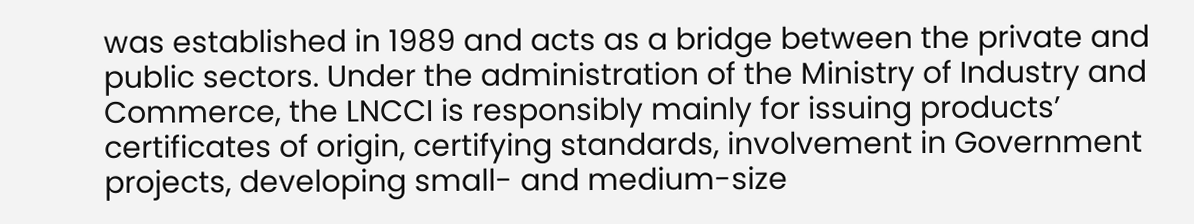was established in 1989 and acts as a bridge between the private and public sectors. Under the administration of the Ministry of Industry and Commerce, the LNCCI is responsibly mainly for issuing products’ certificates of origin, certifying standards, involvement in Government projects, developing small- and medium-size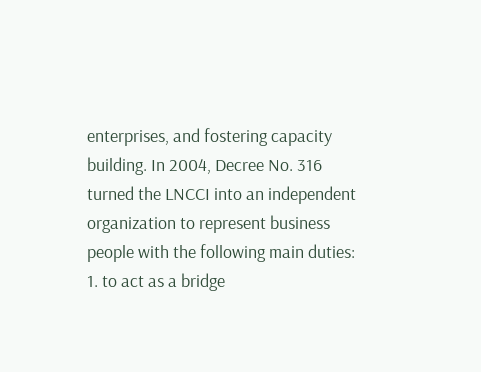enterprises, and fostering capacity building. In 2004, Decree No. 316 turned the LNCCI into an independent organization to represent business people with the following main duties: 1. to act as a bridge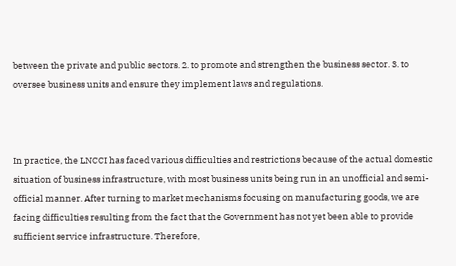between the private and public sectors. 2. to promote and strengthen the business sector. 3. to oversee business units and ensure they implement laws and regulations.



In practice, the LNCCI has faced various difficulties and restrictions because of the actual domestic situation of business infrastructure, with most business units being run in an unofficial and semi-official manner. After turning to market mechanisms focusing on manufacturing goods, we are facing difficulties resulting from the fact that the Government has not yet been able to provide sufficient service infrastructure. Therefore,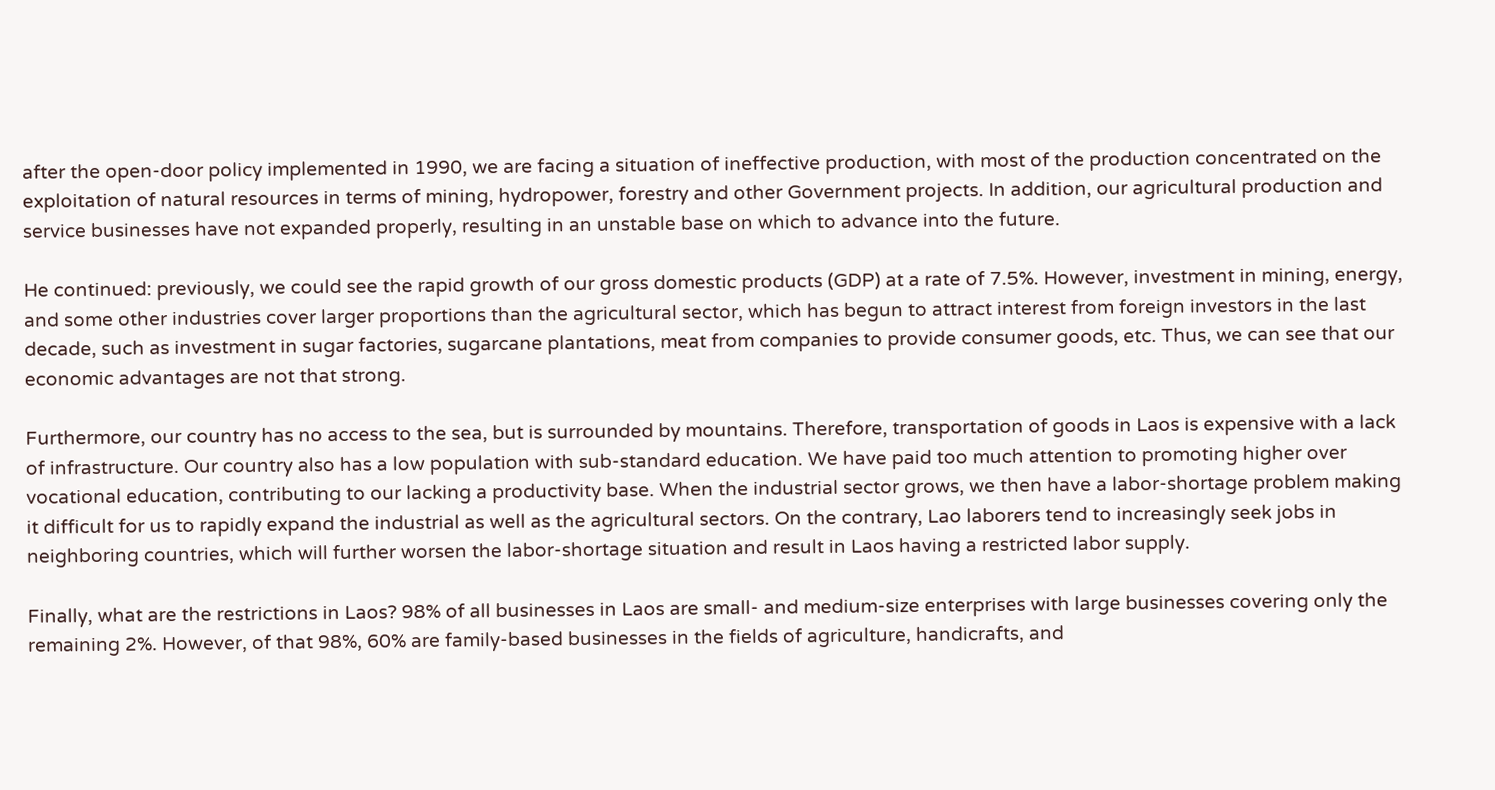after the open-door policy implemented in 1990, we are facing a situation of ineffective production, with most of the production concentrated on the exploitation of natural resources in terms of mining, hydropower, forestry and other Government projects. In addition, our agricultural production and service businesses have not expanded properly, resulting in an unstable base on which to advance into the future.

He continued: previously, we could see the rapid growth of our gross domestic products (GDP) at a rate of 7.5%. However, investment in mining, energy, and some other industries cover larger proportions than the agricultural sector, which has begun to attract interest from foreign investors in the last decade, such as investment in sugar factories, sugarcane plantations, meat from companies to provide consumer goods, etc. Thus, we can see that our economic advantages are not that strong.

Furthermore, our country has no access to the sea, but is surrounded by mountains. Therefore, transportation of goods in Laos is expensive with a lack of infrastructure. Our country also has a low population with sub-standard education. We have paid too much attention to promoting higher over vocational education, contributing to our lacking a productivity base. When the industrial sector grows, we then have a labor-shortage problem making it difficult for us to rapidly expand the industrial as well as the agricultural sectors. On the contrary, Lao laborers tend to increasingly seek jobs in neighboring countries, which will further worsen the labor-shortage situation and result in Laos having a restricted labor supply.

Finally, what are the restrictions in Laos? 98% of all businesses in Laos are small- and medium-size enterprises with large businesses covering only the remaining 2%. However, of that 98%, 60% are family-based businesses in the fields of agriculture, handicrafts, and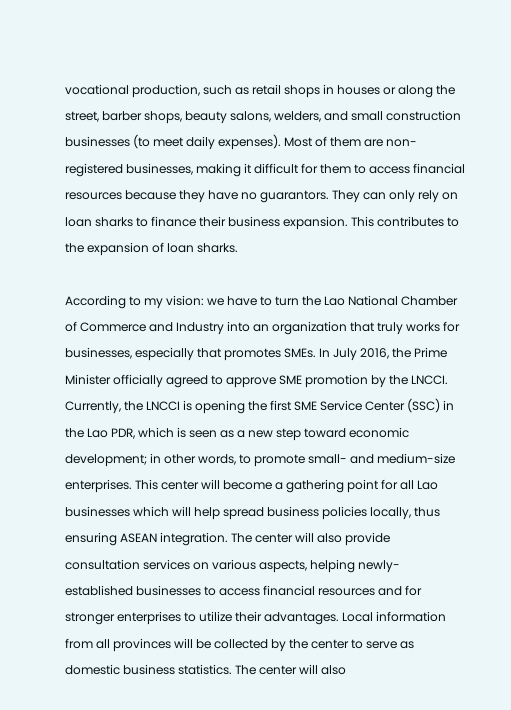vocational production, such as retail shops in houses or along the street, barber shops, beauty salons, welders, and small construction businesses (to meet daily expenses). Most of them are non-registered businesses, making it difficult for them to access financial resources because they have no guarantors. They can only rely on loan sharks to finance their business expansion. This contributes to the expansion of loan sharks.

According to my vision: we have to turn the Lao National Chamber of Commerce and Industry into an organization that truly works for businesses, especially that promotes SMEs. In July 2016, the Prime Minister officially agreed to approve SME promotion by the LNCCI. Currently, the LNCCI is opening the first SME Service Center (SSC) in the Lao PDR, which is seen as a new step toward economic development; in other words, to promote small- and medium-size enterprises. This center will become a gathering point for all Lao businesses which will help spread business policies locally, thus ensuring ASEAN integration. The center will also provide consultation services on various aspects, helping newly-established businesses to access financial resources and for stronger enterprises to utilize their advantages. Local information from all provinces will be collected by the center to serve as domestic business statistics. The center will also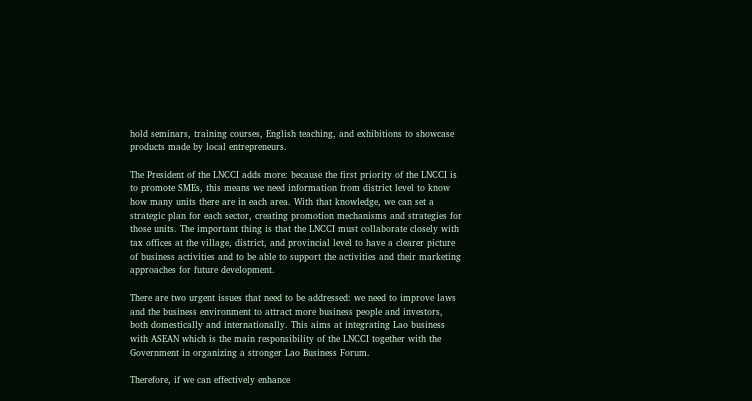hold seminars, training courses, English teaching, and exhibitions to showcase products made by local entrepreneurs.

The President of the LNCCI adds more: because the first priority of the LNCCI is to promote SMEs, this means we need information from district level to know how many units there are in each area. With that knowledge, we can set a strategic plan for each sector, creating promotion mechanisms and strategies for those units. The important thing is that the LNCCI must collaborate closely with tax offices at the village, district, and provincial level to have a clearer picture of business activities and to be able to support the activities and their marketing approaches for future development.

There are two urgent issues that need to be addressed: we need to improve laws and the business environment to attract more business people and investors, both domestically and internationally. This aims at integrating Lao business with ASEAN which is the main responsibility of the LNCCI together with the Government in organizing a stronger Lao Business Forum.

Therefore, if we can effectively enhance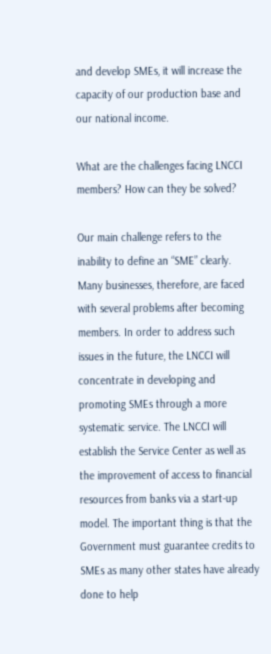and develop SMEs, it will increase the capacity of our production base and our national income.

What are the challenges facing LNCCI members? How can they be solved?

Our main challenge refers to the inability to define an “SME” clearly. Many businesses, therefore, are faced with several problems after becoming members. In order to address such issues in the future, the LNCCI will concentrate in developing and promoting SMEs through a more systematic service. The LNCCI will establish the Service Center as well as the improvement of access to financial resources from banks via a start-up model. The important thing is that the Government must guarantee credits to SMEs as many other states have already done to help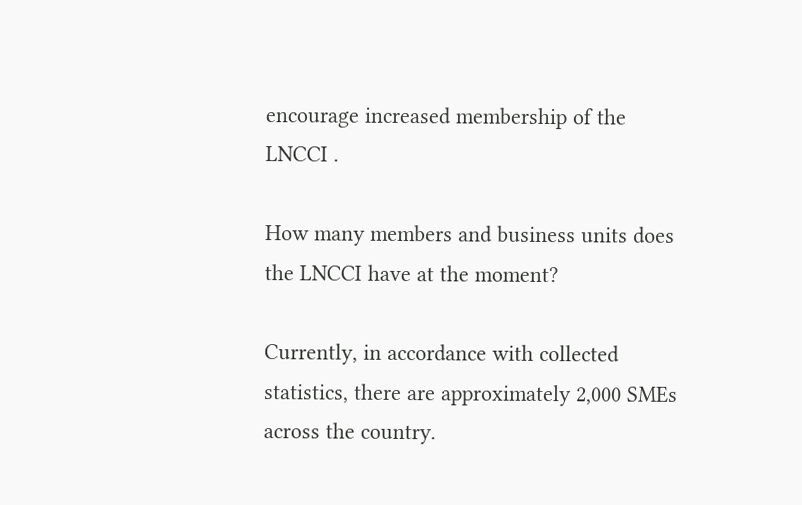encourage increased membership of the LNCCI .

How many members and business units does the LNCCI have at the moment?

Currently, in accordance with collected statistics, there are approximately 2,000 SMEs across the country.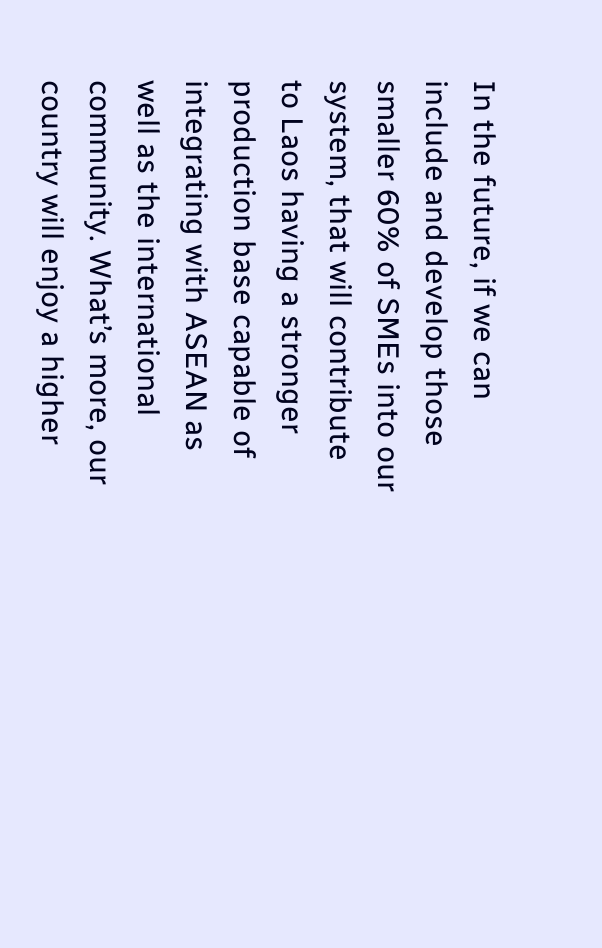In the future, if we can include and develop those smaller 60% of SMEs into our system, that will contribute to Laos having a stronger production base capable of integrating with ASEAN as well as the international community. What’s more, our country will enjoy a higher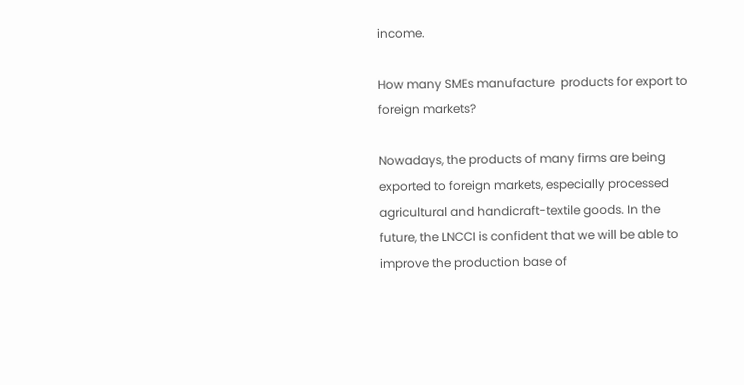income.

How many SMEs manufacture  products for export to foreign markets?

Nowadays, the products of many firms are being exported to foreign markets, especially processed agricultural and handicraft-textile goods. In the future, the LNCCI is confident that we will be able to improve the production base of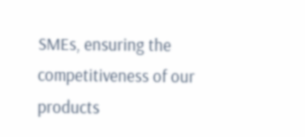SMEs, ensuring the competitiveness of our products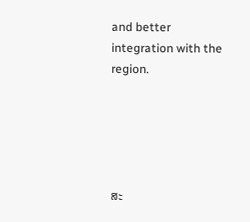and better integration with the region.





ສະ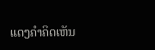ແດງຄຳຄິດເຫັນ